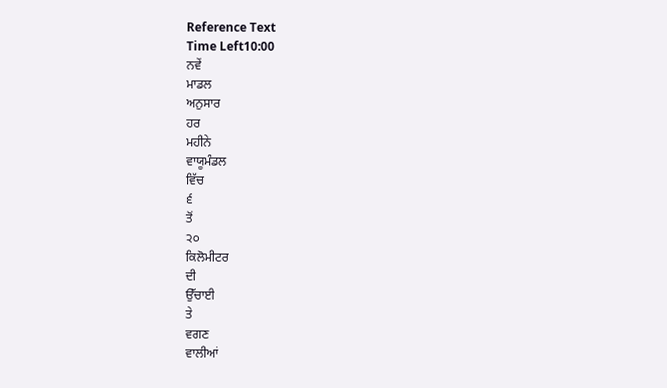Reference Text
Time Left10:00
ਨਵੇਂ
ਮਾਡਲ
ਅਨੁਸਾਰ
ਹਰ
ਮਹੀਨੇ
ਵਾਯੂਮੰਡਲ
ਵਿੱਚ
੬
ਤੋਂ
੨੦
ਕਿਲੋਮੀਟਰ
ਦੀ
ਉੱਚਾਈ
ਤੇ
ਵਗਣ
ਵਾਲੀਆਂ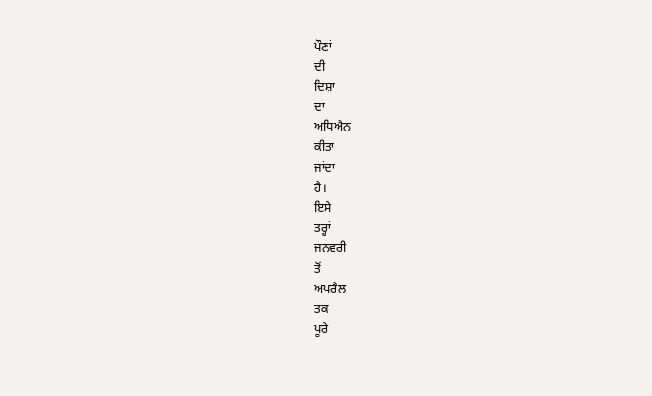ਪੌਣਾਂ
ਦੀ
ਦਿਸ਼ਾ
ਦਾ
ਅਧਿਐਨ
ਕੀਤਾ
ਜਾਂਦਾ
ਹੈ।
ਇਸੇ
ਤਰ੍ਹਾਂ
ਜਨਵਰੀ
ਤੋਂ
ਅਪਰੈਲ
ਤਕ
ਪੂਰੇ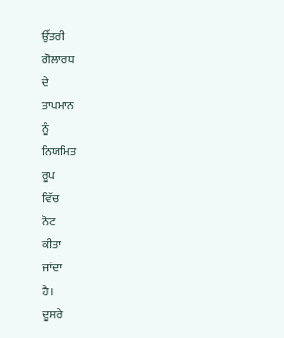ਉੱਤਰੀ
ਗੋਲਾਰਧ
ਦੇ
ਤਾਪਮਾਨ
ਨੂੰ
ਨਿਯਮਿਤ
ਰੂਪ
ਵਿੱਚ
ਨੋਟ
ਕੀਤਾ
ਜਾਂਦਾ
ਹੈ।
ਦੂਸਰੇ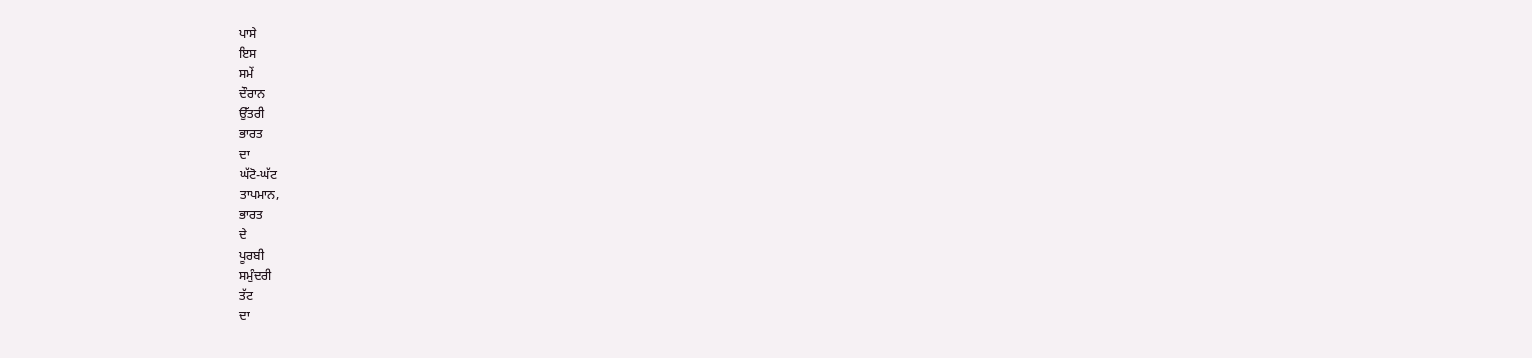ਪਾਸੇ
ਇਸ
ਸਮੇਂ
ਦੌਰਾਨ
ਉੱਤਰੀ
ਭਾਰਤ
ਦਾ
ਘੱਟੋ-ਘੱਟ
ਤਾਪਮਾਨ,
ਭਾਰਤ
ਦੇ
ਪੂਰਬੀ
ਸਮੁੰਦਰੀ
ਤੱਟ
ਦਾ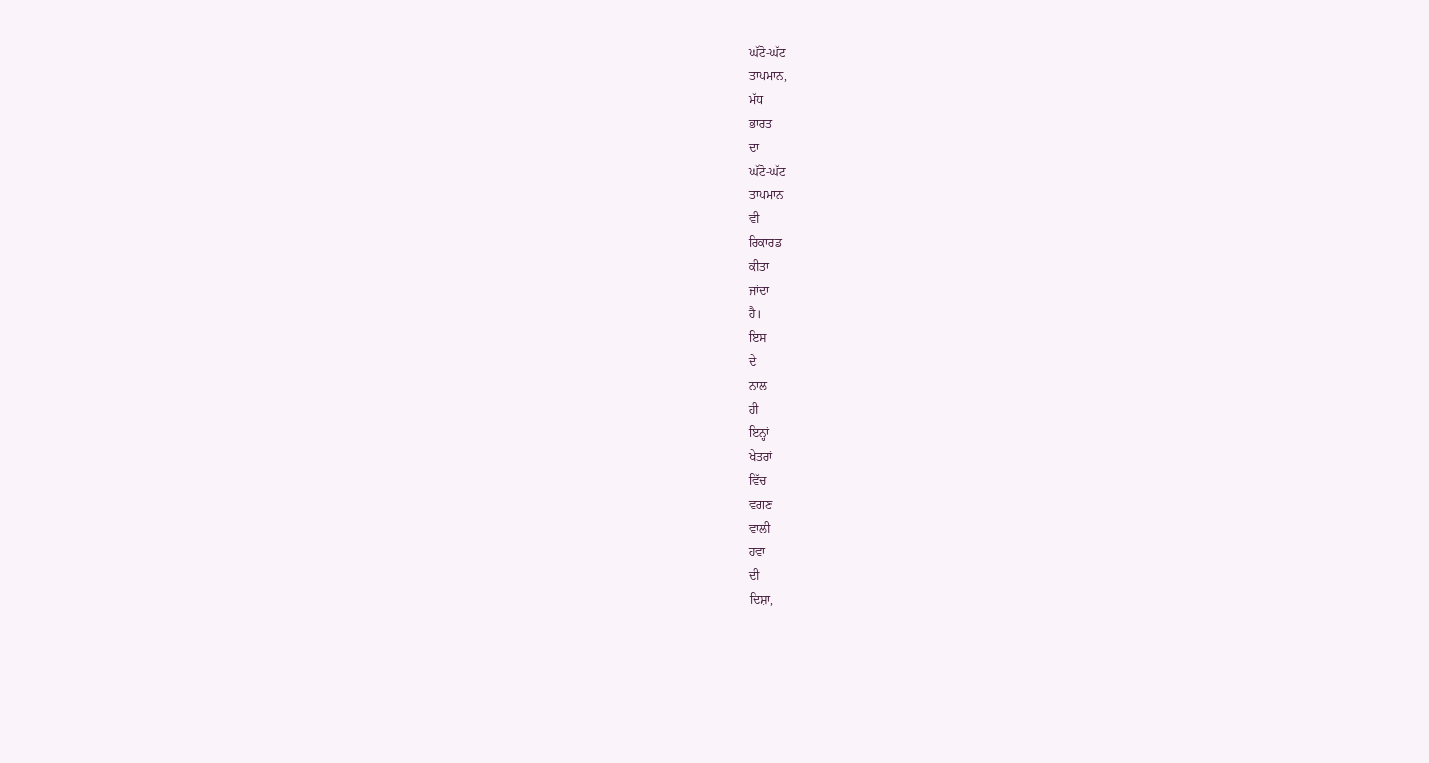ਘੱਟੋ-ਘੱਟ
ਤਾਪਮਾਨ,
ਮੱਧ
ਭਾਰਤ
ਦਾ
ਘੱਟੋ-ਘੱਟ
ਤਾਪਮਾਨ
ਵੀ
ਰਿਕਾਰਡ
ਕੀਤਾ
ਜਾਂਦਾ
ਹੈ।
ਇਸ
ਦੇ
ਨਾਲ
ਹੀ
ਇਨ੍ਹਾਂ
ਖੇਤਰਾਂ
ਵਿੱਚ
ਵਗਣ
ਵਾਲੀ
ਹਵਾ
ਦੀ
ਦਿਸ਼ਾ,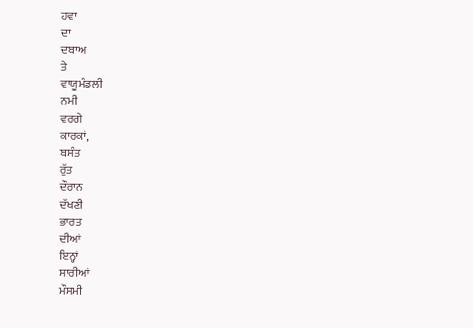ਹਵਾ
ਦਾ
ਦਬਾਅ
ਤੇ
ਵਾਯੂਮੰਡਲੀ
ਨਮੀ
ਵਰਗੇ
ਕਾਰਕਾਂ,
ਬਸੰਤ
ਰੁੱਤ
ਦੌਰਾਨ
ਦੱਖਣੀ
ਭਾਰਤ
ਦੀਆਂ
ਇਨ੍ਹਾਂ
ਸਾਰੀਆਂ
ਮੌਸਮੀ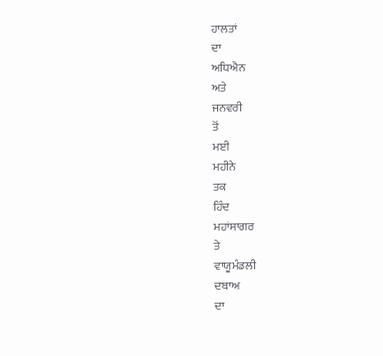ਹਾਲਤਾਂ
ਦਾ
ਅਧਿਐਨ
ਅਤੇ
ਜਨਵਰੀ
ਤੋਂ
ਮਈ
ਮਹੀਨੇ
ਤਕ
ਹਿੰਦ
ਮਹਾਂਸਾਗਰ
ਤੇ
ਵਾਯੂਮੰਡਲੀ
ਦਬਾਅ
ਦਾ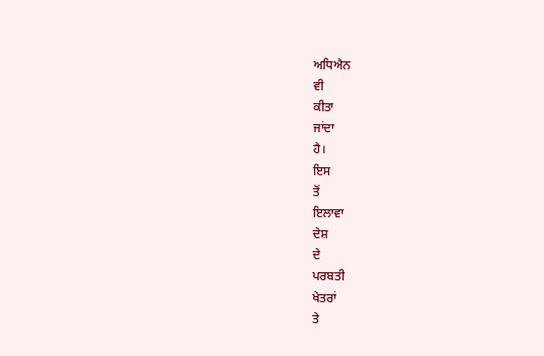ਅਧਿਐਨ
ਵੀ
ਕੀਤਾ
ਜਾਂਦਾ
ਹੈ।
ਇਸ
ਤੋਂ
ਇਲਾਵਾ
ਦੇਸ਼
ਦੇ
ਪਰਬਤੀ
ਖੇਤਰਾਂ
ਤੇ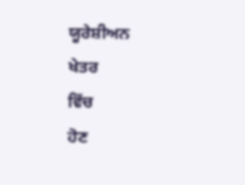ਯੂਰੇਸ਼ੀਅਨ
ਖੇਤਰ
ਵਿੱਚ
ਹੋਣ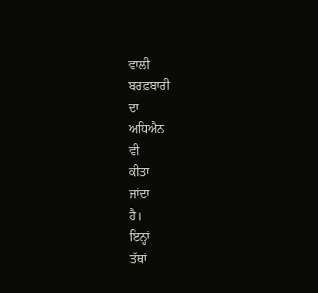ਵਾਲੀ
ਬਰਫ਼ਬਾਰੀ
ਦਾ
ਅਧਿਐਨ
ਵੀ
ਕੀਤਾ
ਜਾਂਦਾ
ਹੈ।
ਇਨ੍ਹਾਂ
ਤੱਥਾਂ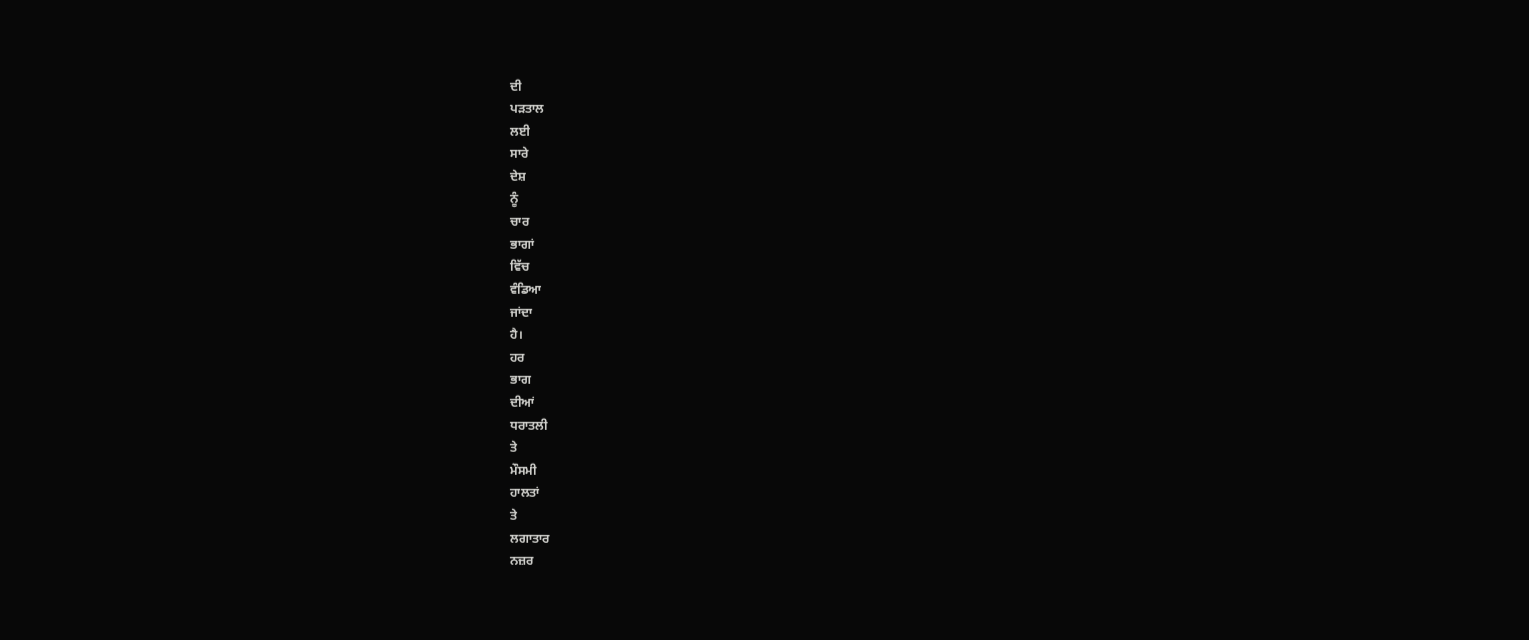ਦੀ
ਪੜਤਾਲ
ਲਈ
ਸਾਰੇ
ਦੇਸ਼
ਨੂੰ
ਚਾਰ
ਭਾਗਾਂ
ਵਿੱਚ
ਵੰਡਿਆ
ਜਾਂਦਾ
ਹੈ।
ਹਰ
ਭਾਗ
ਦੀਆਂ
ਧਰਾਤਲੀ
ਤੇ
ਮੌਸਮੀ
ਹਾਲਤਾਂ
ਤੇ
ਲਗਾਤਾਰ
ਨਜ਼ਰ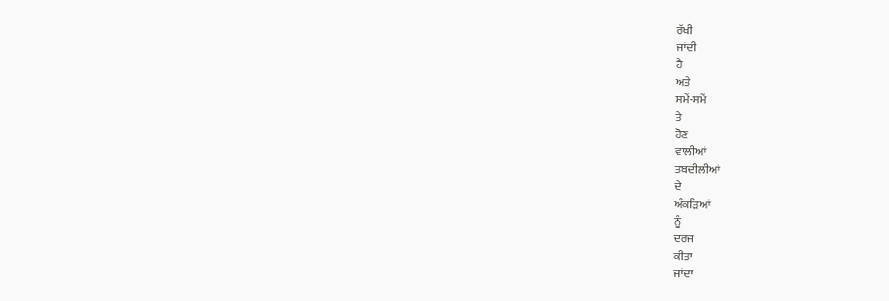ਰੱਖੀ
ਜਾਂਦੀ
ਹੈ
ਅਤੇ
ਸਮੇਂ-ਸਮੇਂ
ਤੇ
ਹੋਣ
ਵਾਲੀਆਂ
ਤਬਦੀਲੀਆਂ
ਦੇ
ਅੰਕੜਿਆਂ
ਨੂੰ
ਦਰਜ
ਕੀਤਾ
ਜਾਂਦਾ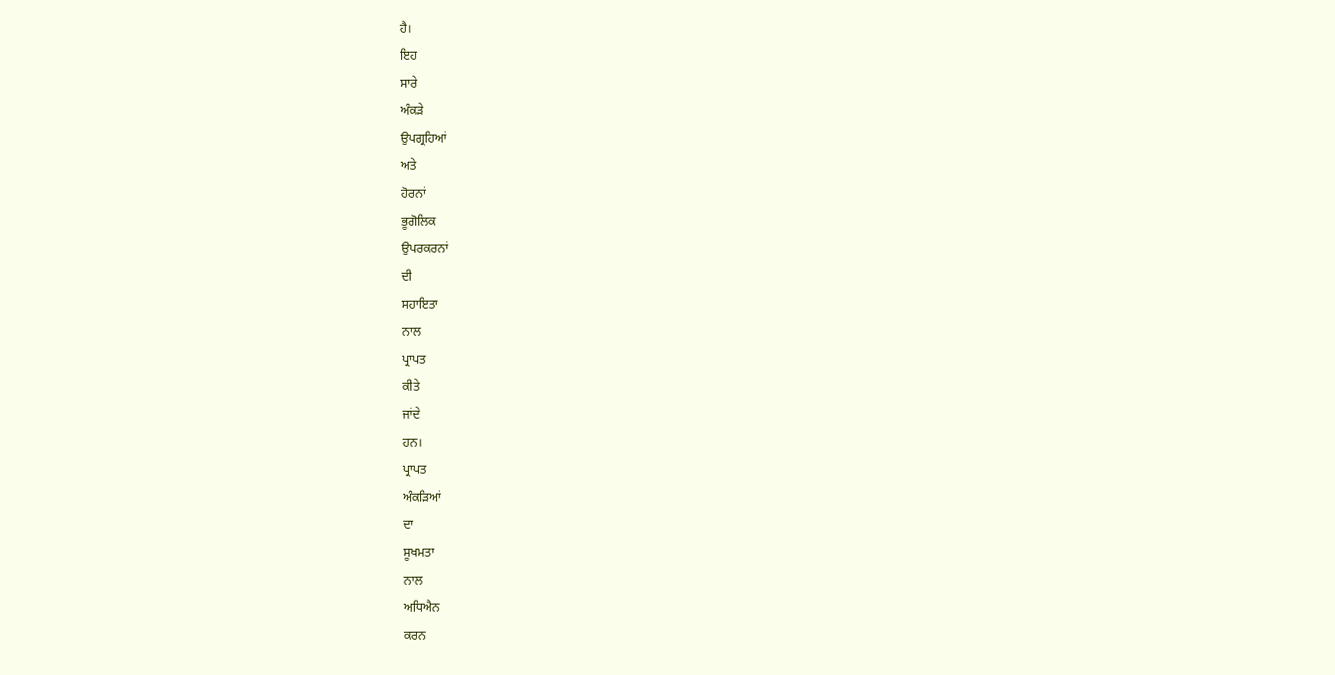ਹੈ।
ਇਹ
ਸਾਰੇ
ਅੰਕੜੇ
ਉਪਗ੍ਰਹਿਆਂ
ਅਤੇ
ਹੋਰਨਾਂ
ਭੂਗੋਲਿਕ
ਉਪਰਕਰਨਾਂ
ਦੀ
ਸਹਾਇਤਾ
ਨਾਲ
ਪ੍ਰਾਪਤ
ਕੀਤੇ
ਜਾਂਦੇ
ਹਨ।
ਪ੍ਰਾਪਤ
ਅੰਕੜਿਆਂ
ਦਾ
ਸੂਖਮਤਾ
ਨਾਲ
ਅਧਿਐਨ
ਕਰਨ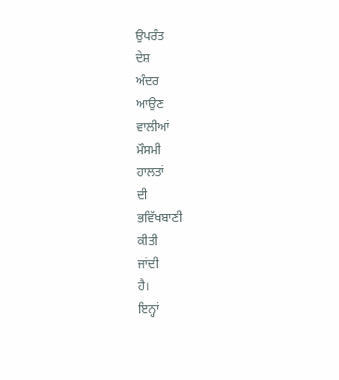ਉਪਰੰਤ
ਦੇਸ਼
ਅੰਦਰ
ਆਉਣ
ਵਾਲੀਆਂ
ਮੌਸਮੀ
ਹਾਲਤਾਂ
ਦੀ
ਭਵਿੱਖਬਾਣੀ
ਕੀਤੀ
ਜਾਂਦੀ
ਹੈ।
ਇਨ੍ਹਾਂ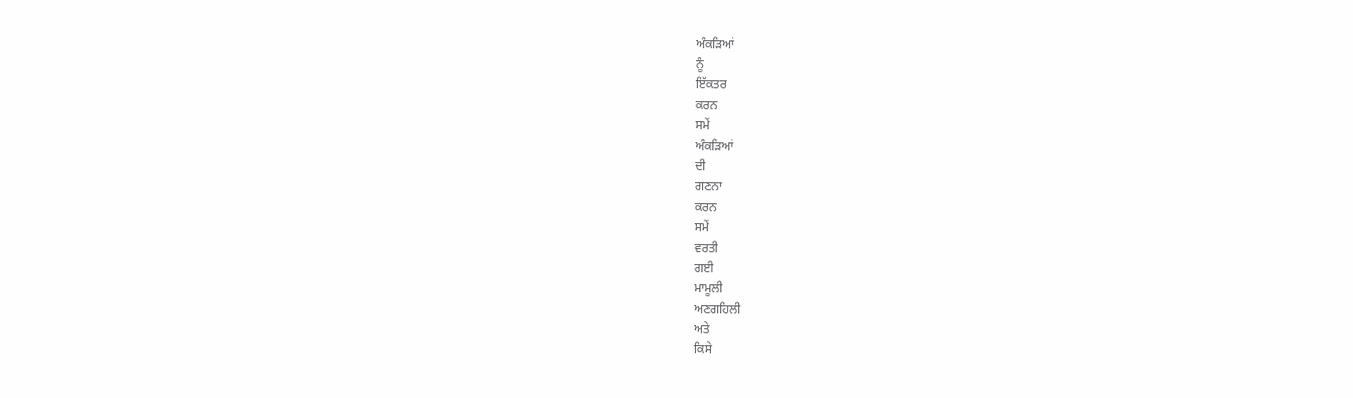ਅੰਕੜਿਆਂ
ਨੂੰ
ਇੱਕਤਰ
ਕਰਨ
ਸਮੇਂ
ਅੰਕੜਿਆਂ
ਦੀ
ਗਣਨਾ
ਕਰਨ
ਸਮੇਂ
ਵਰਤੀ
ਗਈ
ਮਾਮੂਲੀ
ਅਣਗਹਿਲੀ
ਅਤੇ
ਕਿਸੇ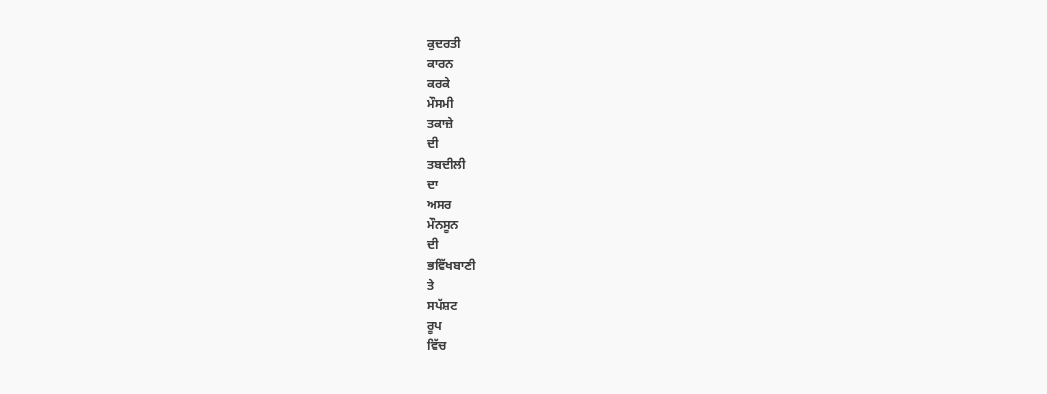ਕੁਦਰਤੀ
ਕਾਰਨ
ਕਰਕੇ
ਮੌਸਮੀ
ਤਕਾਜ਼ੇ
ਦੀ
ਤਬਦੀਲੀ
ਦਾ
ਅਸਰ
ਮੌਨਸੂਨ
ਦੀ
ਭਵਿੱਖਬਾਣੀ
ਤੇ
ਸਪੱਸ਼ਟ
ਰੂਪ
ਵਿੱਚ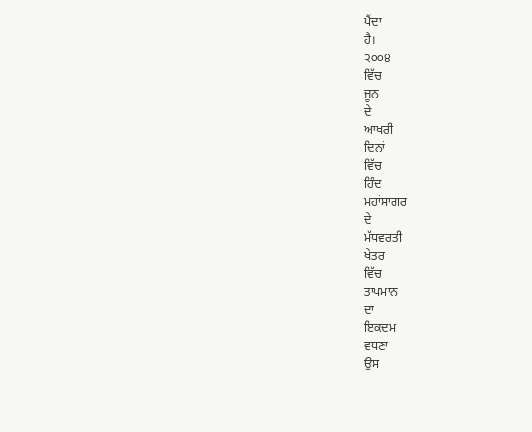ਪੈਂਦਾ
ਹੈ।
੨੦੦੪
ਵਿੱਚ
ਜੂਨ
ਦੇ
ਆਖਰੀ
ਦਿਨਾਂ
ਵਿੱਚ
ਹਿੰਦ
ਮਹਾਂਸਾਗਰ
ਦੇ
ਮੱਧਵਰਤੀ
ਖੇਤਰ
ਵਿੱਚ
ਤਾਪਮਾਨ
ਦਾ
ਇਕਦਮ
ਵਧਣਾ
ਉਸ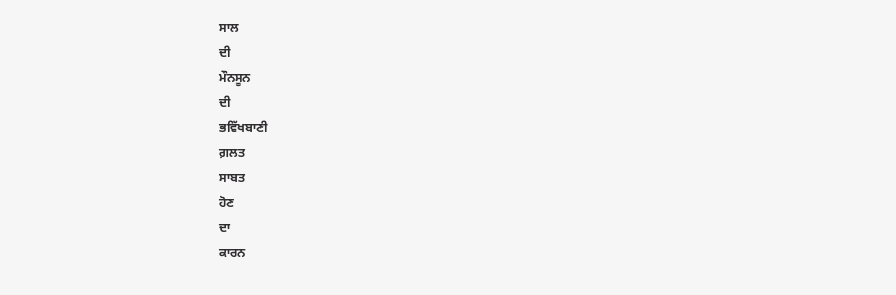ਸਾਲ
ਦੀ
ਮੌਨਸੂਨ
ਦੀ
ਭਵਿੱਖਬਾਣੀ
ਗ਼ਲਤ
ਸਾਬਤ
ਹੋਣ
ਦਾ
ਕਾਰਨ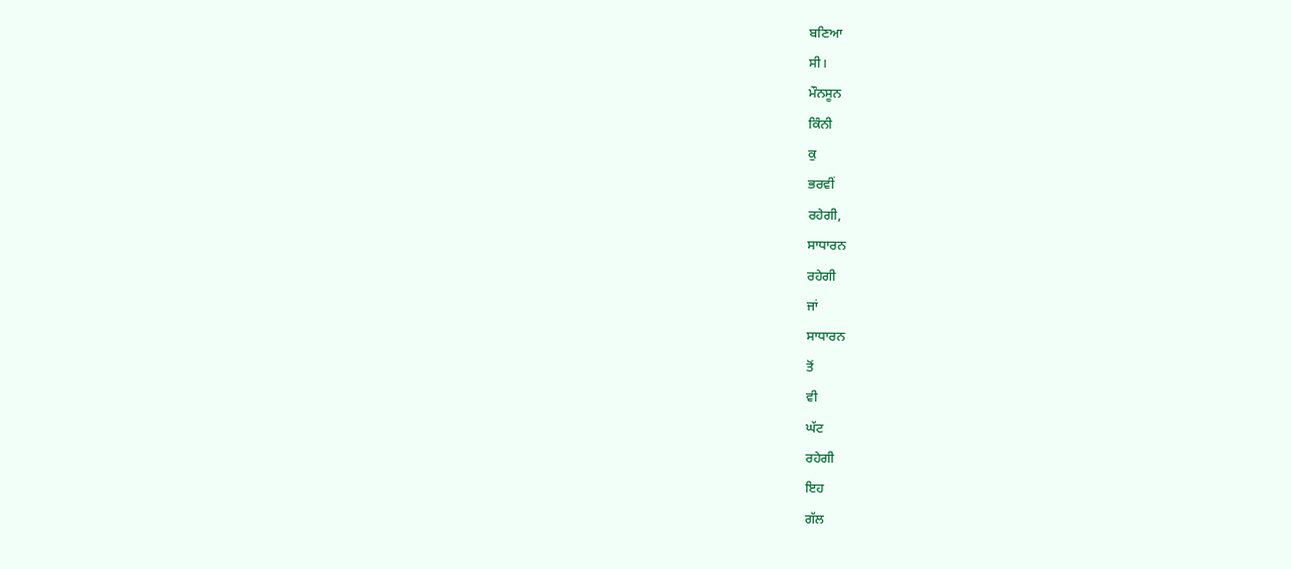ਬਣਿਆ
ਸੀ।
ਮੌਨਸੂਨ
ਕਿੰਨੀ
ਕੁ
ਭਰਵੀਂ
ਰਹੇਗੀ,
ਸਾਧਾਰਨ
ਰਹੇਗੀ
ਜਾਂ
ਸਾਧਾਰਨ
ਤੋਂ
ਵੀ
ਘੱਟ
ਰਹੇਗੀ
ਇਹ
ਗੱਲ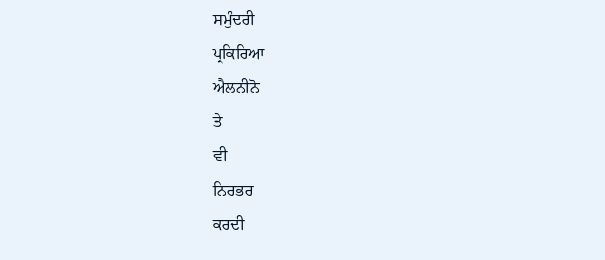ਸਮੁੰਦਰੀ
ਪ੍ਰਕਿਰਿਆ
ਐਲਨੀਨੋ
ਤੇ
ਵੀ
ਨਿਰਭਰ
ਕਰਦੀ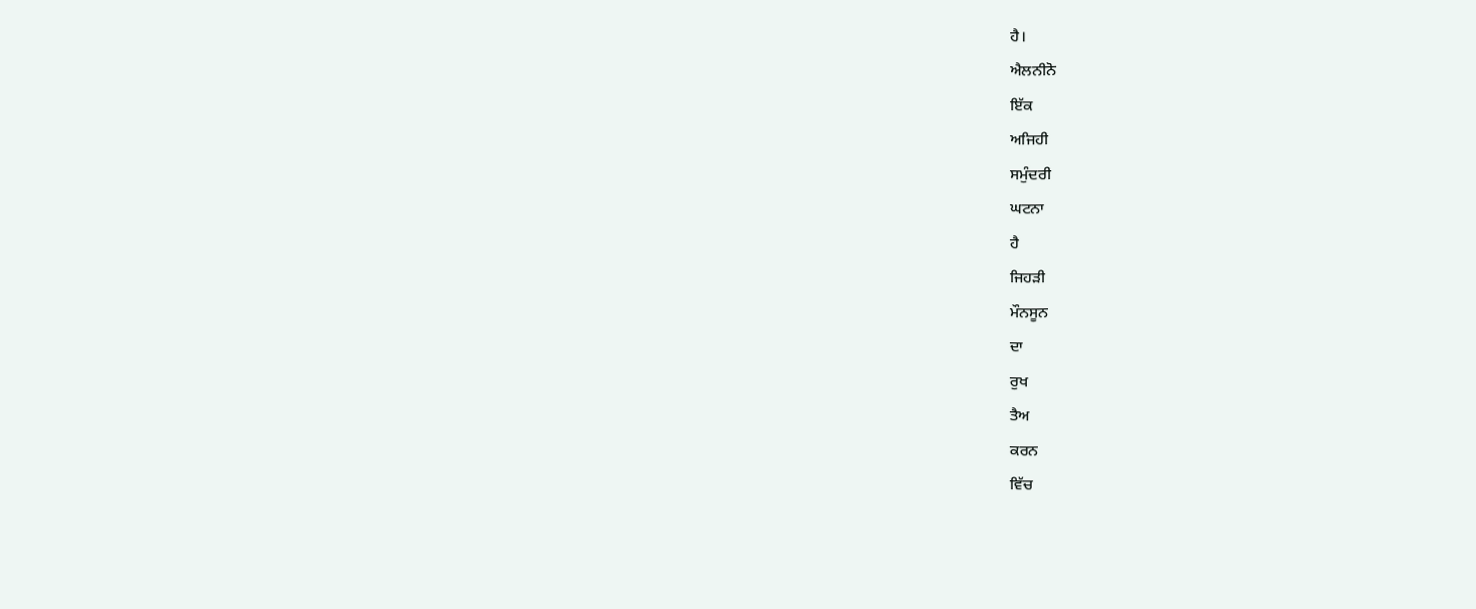ਹੈ।
ਐਲਨੀਨੋ
ਇੱਕ
ਅਜਿਹੀ
ਸਮੁੰਦਰੀ
ਘਟਨਾ
ਹੈ
ਜਿਹੜੀ
ਮੌਨਸੂਨ
ਦਾ
ਰੁਖ
ਤੈਅ
ਕਰਨ
ਵਿੱਚ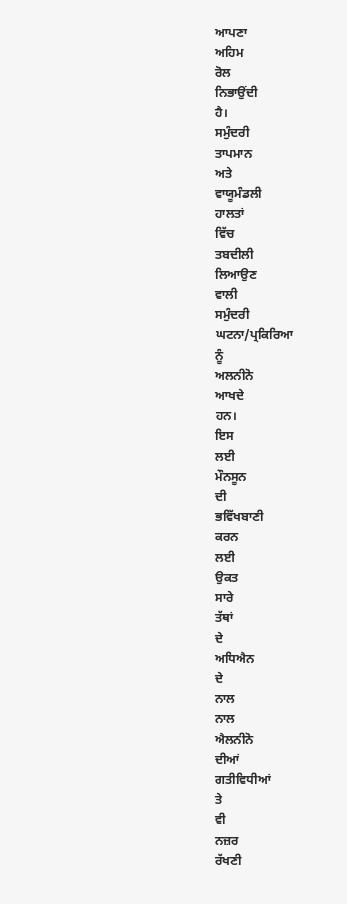ਆਪਣਾ
ਅਹਿਮ
ਰੋਲ
ਨਿਭਾਉਂਦੀ
ਹੈ।
ਸਮੁੰਦਰੀ
ਤਾਪਮਾਨ
ਅਤੇ
ਵਾਯੂਮੰਡਲੀ
ਹਾਲਤਾਂ
ਵਿੱਚ
ਤਬਦੀਲੀ
ਲਿਆਉਣ
ਵਾਲੀ
ਸਮੁੰਦਰੀ
ਘਟਨਾ/ਪ੍ਰਕਿਰਿਆ
ਨੂੰ
ਅਲਨੀਨੋ
ਆਖਦੇ
ਹਨ।
ਇਸ
ਲਈ
ਮੌਨਸੂਨ
ਦੀ
ਭਵਿੱਖਬਾਣੀ
ਕਰਨ
ਲਈ
ਉਕਤ
ਸਾਰੇ
ਤੱਥਾਂ
ਦੇ
ਅਧਿਐਨ
ਦੇ
ਨਾਲ
ਨਾਲ
ਐਲਨੀਨੋ
ਦੀਆਂ
ਗਤੀਵਿਧੀਆਂ
ਤੇ
ਵੀ
ਨਜ਼ਰ
ਰੱਖਣੀ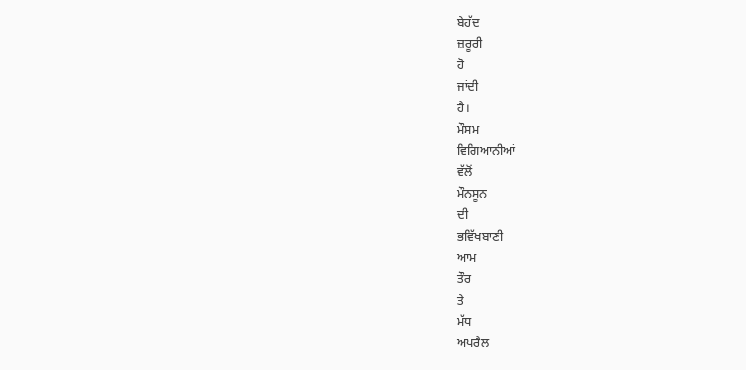ਬੇਹੱਦ
ਜ਼ਰੂਰੀ
ਹੋ
ਜਾਂਦੀ
ਹੈ।
ਮੌਸਮ
ਵਿਗਿਆਨੀਆਂ
ਵੱਲੋਂ
ਮੌਨਸੂਨ
ਦੀ
ਭਵਿੱਖਬਾਣੀ
ਆਮ
ਤੌਰ
ਤੇ
ਮੱਧ
ਅਪਰੈਲ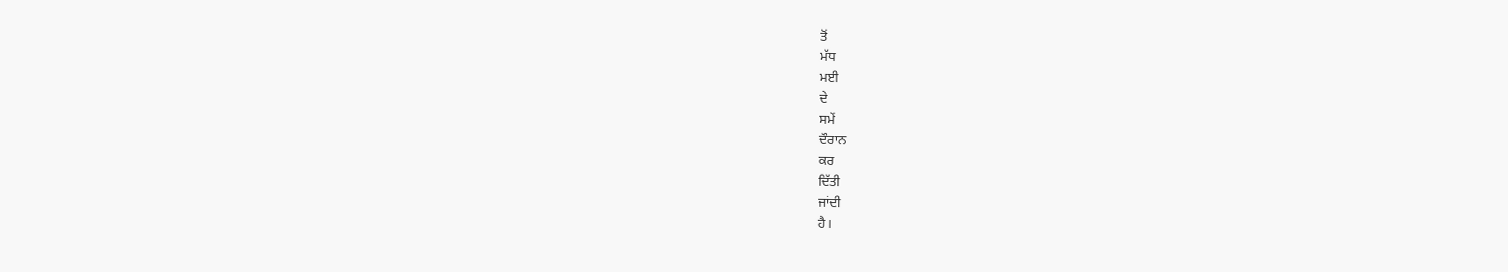ਤੋਂ
ਮੱਧ
ਮਈ
ਦੇ
ਸਮੇਂ
ਦੌਰਾਨ
ਕਰ
ਦਿੱਤੀ
ਜਾਂਦੀ
ਹੈ।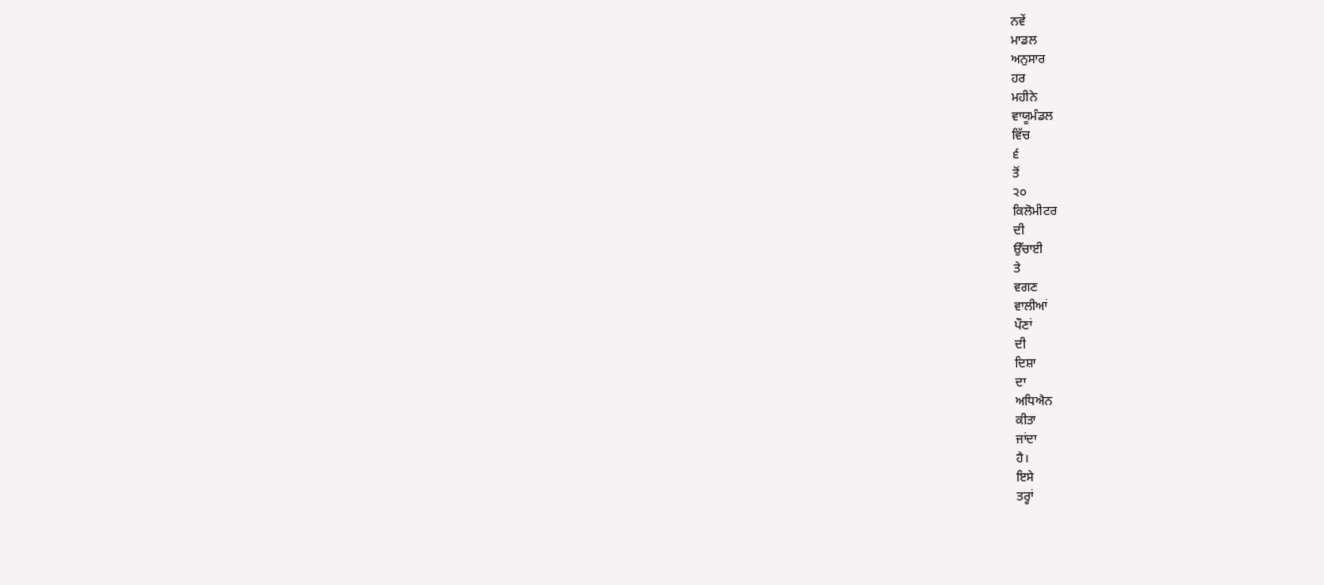ਨਵੇਂ
ਮਾਡਲ
ਅਨੁਸਾਰ
ਹਰ
ਮਹੀਨੇ
ਵਾਯੂਮੰਡਲ
ਵਿੱਚ
੬
ਤੋਂ
੨੦
ਕਿਲੋਮੀਟਰ
ਦੀ
ਉੱਚਾਈ
ਤੇ
ਵਗਣ
ਵਾਲੀਆਂ
ਪੌਣਾਂ
ਦੀ
ਦਿਸ਼ਾ
ਦਾ
ਅਧਿਐਨ
ਕੀਤਾ
ਜਾਂਦਾ
ਹੈ।
ਇਸੇ
ਤਰ੍ਹਾਂ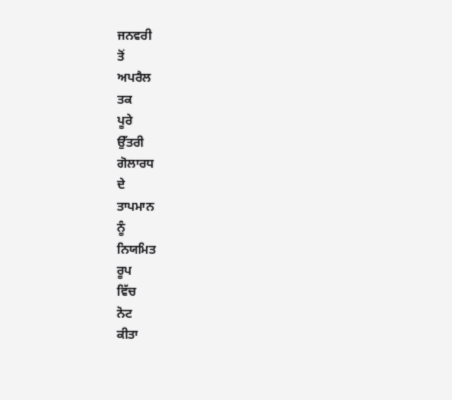ਜਨਵਰੀ
ਤੋਂ
ਅਪਰੈਲ
ਤਕ
ਪੂਰੇ
ਉੱਤਰੀ
ਗੋਲਾਰਧ
ਦੇ
ਤਾਪਮਾਨ
ਨੂੰ
ਨਿਯਮਿਤ
ਰੂਪ
ਵਿੱਚ
ਨੋਟ
ਕੀਤਾ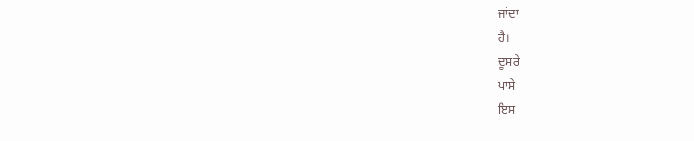ਜਾਂਦਾ
ਹੈ।
ਦੂਸਰੇ
ਪਾਸੇ
ਇਸ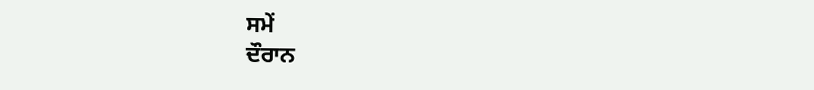ਸਮੇਂ
ਦੌਰਾਨ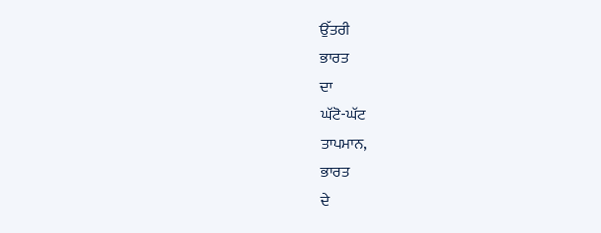ਉੱਤਰੀ
ਭਾਰਤ
ਦਾ
ਘੱਟੋ-ਘੱਟ
ਤਾਪਮਾਨ,
ਭਾਰਤ
ਦੇ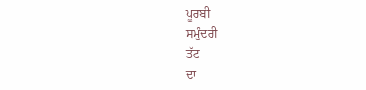ਪੂਰਬੀ
ਸਮੁੰਦਰੀ
ਤੱਟ
ਦਾ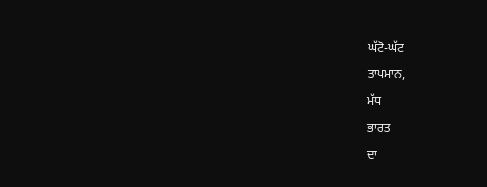ਘੱਟੋ-ਘੱਟ
ਤਾਪਮਾਨ,
ਮੱਧ
ਭਾਰਤ
ਦਾ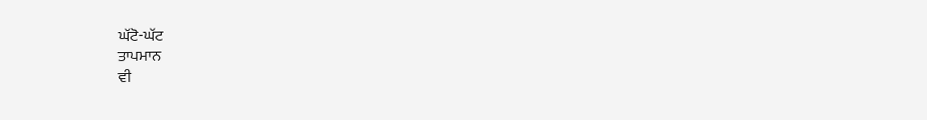ਘੱਟੋ-ਘੱਟ
ਤਾਪਮਾਨ
ਵੀ